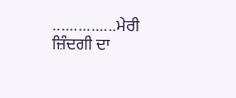...............ਮੇਰੀ ਜ਼ਿੰਦਗੀ ਦਾ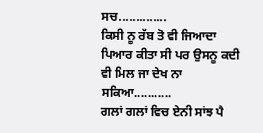ਸਚ..............
ਕਿਸੀ ਨੂ ਰੱਬ ਤੋ ਵੀ ਜਿਆਦਾ ਪਿਆਰ ਕੀਤਾ ਸੀ ਪਰ ਉਸਨੂ ਕਦੀ ਵੀ ਮਿਲ ਜਾ ਦੇਖ ਨਾ ਸਕਿਆ...........
ਗਲਾਂ ਗਲਾਂ ਵਿਚ ਏਨੀ ਸਾਂਝ ਪੈ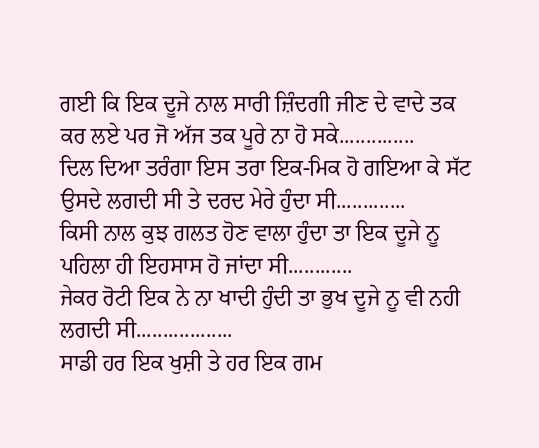ਗਈ ਕਿ ਇਕ ਦੂਜੇ ਨਾਲ ਸਾਰੀ ਜ਼ਿੰਦਗੀ ਜੀਣ ਦੇ ਵਾਦੇ ਤਕ ਕਰ ਲਏ ਪਰ ਜੋ ਅੱਜ ਤਕ ਪੂਰੇ ਨਾ ਹੋ ਸਕੇ..............
ਦਿਲ ਦਿਆ ਤਰੰਗਾ ਇਸ ਤਰਾ ਇਕ-ਮਿਕ ਹੋ ਗਇਆ ਕੇ ਸੱਟ ਉਸਦੇ ਲਗਦੀ ਸੀ ਤੇ ਦਰਦ ਮੇਰੇ ਹੁੰਦਾ ਸੀ.............
ਕਿਸੀ ਨਾਲ ਕੁਝ ਗਲਤ ਹੋਣ ਵਾਲਾ ਹੁੰਦਾ ਤਾ ਇਕ ਦੂਜੇ ਨੂ ਪਹਿਲਾ ਹੀ ਇਹਸਾਸ ਹੋ ਜਾਂਦਾ ਸੀ............
ਜੇਕਰ ਰੋਟੀ ਇਕ ਨੇ ਨਾ ਖਾਦੀ ਹੁੰਦੀ ਤਾ ਭੁਖ ਦੂਜੇ ਨੂ ਵੀ ਨਹੀ ਲਗਦੀ ਸੀ..................
ਸਾਡੀ ਹਰ ਇਕ ਖੁਸ਼ੀ ਤੇ ਹਰ ਇਕ ਗਮ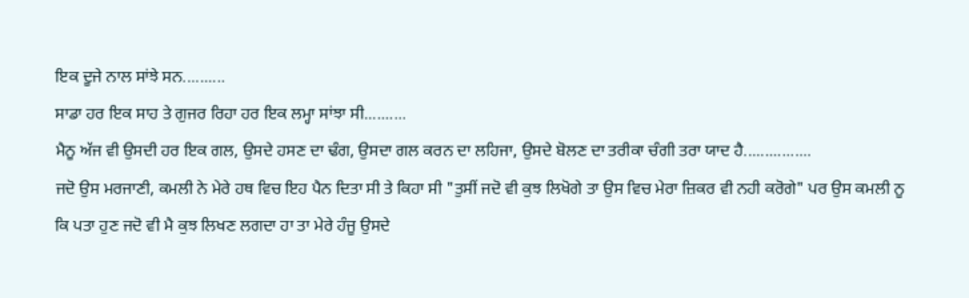ਇਕ ਦੂਜੇ ਨਾਲ ਸਾਂਝੇ ਸਨ..........
ਸਾਡਾ ਹਰ ਇਕ ਸਾਹ ਤੇ ਗੁਜਰ ਰਿਹਾ ਹਰ ਇਕ ਲਮ੍ਹਾ ਸਾਂਝਾ ਸੀ..........
ਮੈਨੂ ਅੱਜ ਵੀ ਉਸਦੀ ਹਰ ਇਕ ਗਲ, ਉਸਦੇ ਹਸਣ ਦਾ ਢੰਗ, ਉਸਦਾ ਗਲ ਕਰਨ ਦਾ ਲਹਿਜਾ, ਉਸਦੇ ਬੋਲਣ ਦਾ ਤਰੀਕਾ ਚੰਗੀ ਤਰਾ ਯਾਦ ਹੈ................
ਜਦੋ ਉਸ ਮਰਜਾਣੀ, ਕਮਲੀ ਨੇ ਮੇਰੇ ਹਥ ਵਿਚ ਇਹ ਪੈਨ ਦਿਤਾ ਸੀ ਤੇ ਕਿਹਾ ਸੀ "ਤੁਸੀਂ ਜਦੋ ਵੀ ਕੁਝ ਲਿਖੋਗੇ ਤਾ ਉਸ ਵਿਚ ਮੇਰਾ ਜ਼ਿਕਰ ਵੀ ਨਹੀ ਕਰੋਗੇ" ਪਰ ਉਸ ਕਮਲੀ ਨੂ ਕਿ ਪਤਾ ਹੁਣ ਜਦੋ ਵੀ ਮੈ ਕੁਝ ਲਿਖਣ ਲਗਦਾ ਹਾ ਤਾ ਮੇਰੇ ਹੰਜੂ ਉਸਦੇ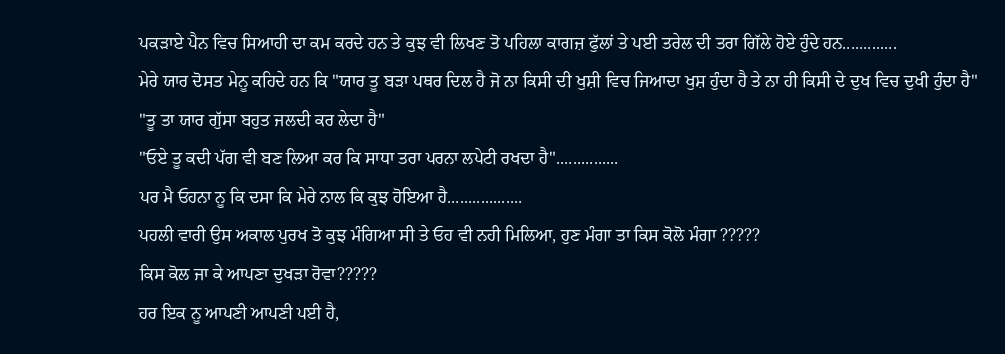ਪਕੜਾਏ ਪੈਨ ਵਿਚ ਸਿਆਹੀ ਦਾ ਕਮ ਕਰਦੇ ਹਨ ਤੇ ਕੁਝ ਵੀ ਲਿਖਣ ਤੋ ਪਹਿਲਾ ਕਾਗਜ਼ ਫੁੱਲਾਂ ਤੇ ਪਈ ਤਰੇਲ ਦੀ ਤਰਾ ਗਿੱਲੇ ਹੋਏ ਹੁੰਦੇ ਹਨ.............
ਮੇਰੇ ਯਾਰ ਦੋਸਤ ਮੇਨੂ ਕਹਿਦੇ ਹਨ ਕਿ "ਯਾਰ ਤੂ ਬੜਾ ਪਥਰ ਦਿਲ ਹੈ ਜੋ ਨਾ ਕਿਸੀ ਦੀ ਖੁਸ਼ੀ ਵਿਚ ਜਿਆਦਾ ਖੁਸ਼ ਹੁੰਦਾ ਹੈ ਤੇ ਨਾ ਹੀ ਕਿਸੀ ਦੇ ਦੁਖ ਵਿਚ ਦੁਖੀ ਹੁੰਦਾ ਹੈ"
"ਤੂ ਤਾ ਯਾਰ ਗੁੱਸਾ ਬਹੁਤ ਜਲਦੀ ਕਰ ਲੇਦਾ ਹੈ"
"ਓਏ ਤੂ ਕਦੀ ਪੱਗ ਵੀ ਬਣ ਲਿਆ ਕਰ ਕਿ ਸਾਧਾ ਤਰਾ ਪਰਨਾ ਲਪੇਟੀ ਰਖਦਾ ਹੈ"...............
ਪਰ ਮੈ ਓਹਨਾ ਨੂ ਕਿ ਦਸਾ ਕਿ ਮੇਰੇ ਨਾਲ ਕਿ ਕੁਝ ਹੋਇਆ ਹੈ..................
ਪਹਲੀ ਵਾਰੀ ਉਸ ਅਕਾਲ ਪੁਰਖ ਤੋ ਕੁਝ ਮੰਗਿਆ ਸੀ ਤੇ ਓਹ ਵੀ ਨਹੀ ਮਿਲਿਆ, ਹੁਣ ਮੰਗਾ ਤਾ ਕਿਸ ਕੋਲੋ ਮੰਗਾ ?????
ਕਿਸ ਕੋਲ ਜਾ ਕੇ ਆਪਣਾ ਦੁਖੜਾ ਰੋਵਾ?????
ਹਰ ਇਕ ਨੂ ਆਪਣੀ ਆਪਣੀ ਪਈ ਹੈ,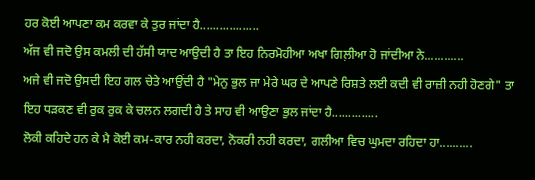ਹਰ ਕੋਈ ਆਪਣਾ ਕਮ ਕਰਵਾ ਕੇ ਤੁਰ ਜਾਂਦਾ ਹੈ..................
ਅੱਜ ਵੀ ਜਦੋ ਉਸ ਕਮਲੀ ਦੀ ਹੱਸੀ ਯਾਦ ਆਉਦੀ ਹੈ ਤਾ ਇਹ ਨਿਰਮੋਹੀਆ ਅਖਾ ਗਿਲ਼ੀਆ ਹੋ ਜਾਂਦੀਆ ਨੇ............
ਅਜੇ ਵੀ ਜਦੋ ਉਸਦੀ ਇਹ ਗਲ ਚੇਤੇ ਆਉਂਦੀ ਹੈ "ਮੇਨੁ ਭੁਲ ਜਾ ਮੇਰੇ ਘਰ ਦੇ ਆਪਣੇ ਰਿਸ਼ਤੇ ਲਈ ਕਦੀ ਵੀ ਰਾਜ਼ੀ ਨਹੀ ਹੋਣਗੇ" ਤਾ ਇਹ ਧੜਕਣ ਵੀ ਰੁਕ ਰੁਕ ਕੇ ਚਲਨ ਲਗਦੀ ਹੈ ਤੇ ਸਾਹ ਵੀ ਆਉਣਾ ਭੁਲ ਜਾਂਦਾ ਹੈ..............
ਲੋਕੀ ਕਹਿਦੇ ਹਨ ਕੇ ਮੈ ਕੋਈ ਕਮ-ਕਾਰ ਨਹੀ ਕਰਦਾ, ਨੋਕਰੀ ਨਹੀ ਕਰਦਾ, ਗਲੀਆ ਵਿਚ ਘੁਮਦਾ ਰਹਿਦਾ ਹਾ..........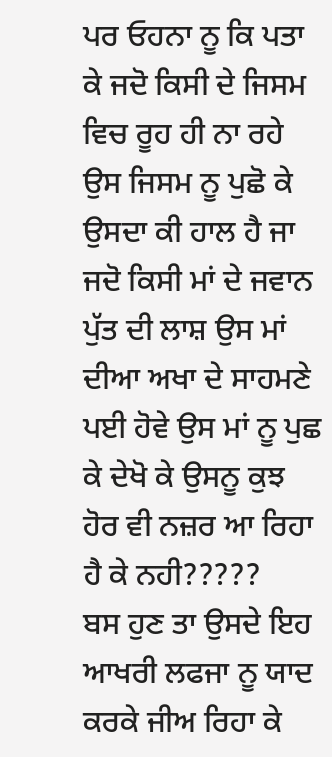ਪਰ ਓਹਨਾ ਨੂ ਕਿ ਪਤਾ ਕੇ ਜਦੋ ਕਿਸੀ ਦੇ ਜਿਸਮ ਵਿਚ ਰੂਹ ਹੀ ਨਾ ਰਹੇ ਉਸ ਜਿਸਮ ਨੂ ਪੁਛੋ ਕੇ ਉਸਦਾ ਕੀ ਹਾਲ ਹੈ ਜਾ ਜਦੋ ਕਿਸੀ ਮਾਂ ਦੇ ਜਵਾਨ ਪੁੱਤ ਦੀ ਲਾਸ਼ ਉਸ ਮਾਂ ਦੀਆ ਅਖਾ ਦੇ ਸਾਹਮਣੇ ਪਈ ਹੋਵੇ ਉਸ ਮਾਂ ਨੂ ਪੁਛ ਕੇ ਦੇਖੋ ਕੇ ਉਸਨੂ ਕੁਝ ਹੋਰ ਵੀ ਨਜ਼ਰ ਆ ਰਿਹਾ ਹੈ ਕੇ ਨਹੀ?????
ਬਸ ਹੁਣ ਤਾ ਉਸਦੇ ਇਹ ਆਖਰੀ ਲਫਜਾ ਨੂ ਯਾਦ ਕਰਕੇ ਜੀਅ ਰਿਹਾ ਕੇ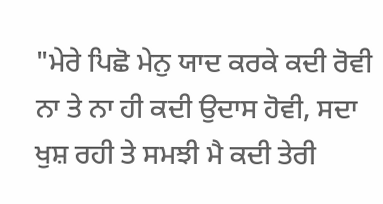"ਮੇਰੇ ਪਿਛੋ ਮੇਨੁ ਯਾਦ ਕਰਕੇ ਕਦੀ ਰੋਵੀ ਨਾ ਤੇ ਨਾ ਹੀ ਕਦੀ ਉਦਾਸ ਹੋਵੀ, ਸਦਾ ਖੁਸ਼ ਰਹੀ ਤੇ ਸਮਝੀ ਮੈ ਕਦੀ ਤੇਰੀ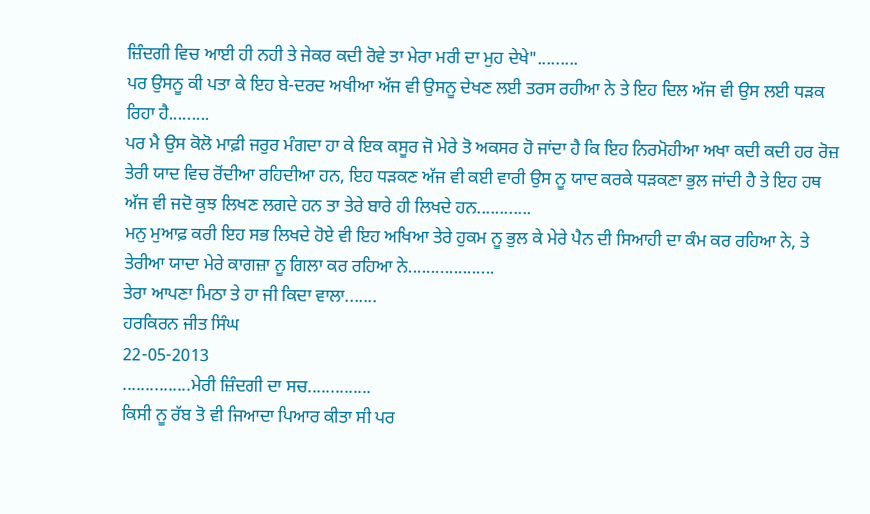ਜ਼ਿੰਦਗੀ ਵਿਚ ਆਈ ਹੀ ਨਹੀ ਤੇ ਜੇਕਰ ਕਦੀ ਰੋਵੇ ਤਾ ਮੇਰਾ ਮਰੀ ਦਾ ਮੁਹ ਦੇਖੇ".........
ਪਰ ਉਸਨੂ ਕੀ ਪਤਾ ਕੇ ਇਹ ਬੇ-ਦਰਦ ਅਖੀਆ ਅੱਜ ਵੀ ਉਸਨੂ ਦੇਖਣ ਲਈ ਤਰਸ ਰਹੀਆ ਨੇ ਤੇ ਇਹ ਦਿਲ ਅੱਜ ਵੀ ਉਸ ਲਈ ਧੜਕ ਰਿਹਾ ਹੈ.........
ਪਰ ਮੈ ਉਸ ਕੋਲੋ ਮਾਫ਼ੀ ਜਰੁਰ ਮੰਗਦਾ ਹਾ ਕੇ ਇਕ ਕਸੂਰ ਜੋ ਮੇਰੇ ਤੋ ਅਕਸਰ ਹੋ ਜਾਂਦਾ ਹੈ ਕਿ ਇਹ ਨਿਰਮੋਹੀਆ ਅਖਾ ਕਦੀ ਕਦੀ ਹਰ ਰੋਜ਼ ਤੇਰੀ ਯਾਦ ਵਿਚ ਰੋਂਦੀਆ ਰਹਿਦੀਆ ਹਨ, ਇਹ ਧੜਕਣ ਅੱਜ ਵੀ ਕਈ ਵਾਰੀ ਉਸ ਨੂ ਯਾਦ ਕਰਕੇ ਧੜਕਣਾ ਭੁਲ ਜਾਂਦੀ ਹੈ ਤੇ ਇਹ ਹਥ ਅੱਜ ਵੀ ਜਦੋ ਕੁਝ ਲਿਖਣ ਲਗਦੇ ਹਨ ਤਾ ਤੇਰੇ ਬਾਰੇ ਹੀ ਲਿਖਦੇ ਹਨ............
ਮਨੁ ਮੁਆਫ਼ ਕਰੀ ਇਹ ਸਭ ਲਿਖਦੇ ਹੋਏ ਵੀ ਇਹ ਅਖਿਆ ਤੇਰੇ ਹੁਕਮ ਨੂ ਭੁਲ ਕੇ ਮੇਰੇ ਪੈਨ ਦੀ ਸਿਆਹੀ ਦਾ ਕੰਮ ਕਰ ਰਹਿਆ ਨੇ, ਤੇ ਤੇਰੀਆ ਯਾਦਾ ਮੇਰੇ ਕਾਗਜ਼ਾ ਨੂ ਗਿਲਾ ਕਰ ਰਹਿਆ ਨੇ...................
ਤੇਰਾ ਆਪਣਾ ਮਿਠਾ ਤੇ ਹਾ ਜੀ ਕਿਦਾ ਵਾਲਾ.......
ਹਰਕਿਰਨ ਜੀਤ ਸਿੰਘ
22-05-2013
...............ਮੇਰੀ ਜ਼ਿੰਦਗੀ ਦਾ ਸਚ..............
ਕਿਸੀ ਨੂ ਰੱਬ ਤੋ ਵੀ ਜਿਆਦਾ ਪਿਆਰ ਕੀਤਾ ਸੀ ਪਰ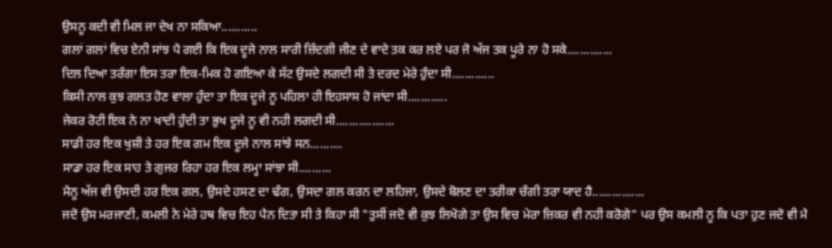ਉਸਨੂ ਕਦੀ ਵੀ ਮਿਲ ਜਾ ਦੇਖ ਨਾ ਸਕਿਆ...........
ਗਲਾਂ ਗਲਾਂ ਵਿਚ ਏਨੀ ਸਾਂਝ ਪੈ ਗਈ ਕਿ ਇਕ ਦੂਜੇ ਨਾਲ ਸਾਰੀ ਜ਼ਿੰਦਗੀ ਜੀਣ ਦੇ ਵਾਦੇ ਤਕ ਕਰ ਲਏ ਪਰ ਜੋ ਅੱਜ ਤਕ ਪੂਰੇ ਨਾ ਹੋ ਸਕੇ..............
ਦਿਲ ਦਿਆ ਤਰੰਗਾ ਇਸ ਤਰਾ ਇਕ-ਮਿਕ ਹੋ ਗਇਆ ਕੇ ਸੱਟ ਉਸਦੇ ਲਗਦੀ ਸੀ ਤੇ ਦਰਦ ਮੇਰੇ ਹੁੰਦਾ ਸੀ.............
ਕਿਸੀ ਨਾਲ ਕੁਝ ਗਲਤ ਹੋਣ ਵਾਲਾ ਹੁੰਦਾ ਤਾ ਇਕ ਦੂਜੇ ਨੂ ਪਹਿਲਾ ਹੀ ਇਹਸਾਸ ਹੋ ਜਾਂਦਾ ਸੀ............
ਜੇਕਰ ਰੋਟੀ ਇਕ ਨੇ ਨਾ ਖਾਦੀ ਹੁੰਦੀ ਤਾ ਭੁਖ ਦੂਜੇ ਨੂ ਵੀ ਨਹੀ ਲਗਦੀ ਸੀ..................
ਸਾਡੀ ਹਰ ਇਕ ਖੁਸ਼ੀ ਤੇ ਹਰ ਇਕ ਗਮ ਇਕ ਦੂਜੇ ਨਾਲ ਸਾਂਝੇ ਸਨ..........
ਸਾਡਾ ਹਰ ਇਕ ਸਾਹ ਤੇ ਗੁਜਰ ਰਿਹਾ ਹਰ ਇਕ ਲਮ੍ਹਾ ਸਾਂਝਾ ਸੀ..........
ਮੈਨੂ ਅੱਜ ਵੀ ਉਸਦੀ ਹਰ ਇਕ ਗਲ, ਉਸਦੇ ਹਸਣ ਦਾ ਢੰਗ, ਉਸਦਾ ਗਲ ਕਰਨ ਦਾ ਲਹਿਜਾ, ਉਸਦੇ ਬੋਲਣ ਦਾ ਤਰੀਕਾ ਚੰਗੀ ਤਰਾ ਯਾਦ ਹੈ................
ਜਦੋ ਉਸ ਮਰਜਾਣੀ, ਕਮਲੀ ਨੇ ਮੇਰੇ ਹਥ ਵਿਚ ਇਹ ਪੈਨ ਦਿਤਾ ਸੀ ਤੇ ਕਿਹਾ ਸੀ "ਤੁਸੀਂ ਜਦੋ ਵੀ ਕੁਝ ਲਿਖੋਗੇ ਤਾ ਉਸ ਵਿਚ ਮੇਰਾ ਜ਼ਿਕਰ ਵੀ ਨਹੀ ਕਰੋਗੇ" ਪਰ ਉਸ ਕਮਲੀ ਨੂ ਕਿ ਪਤਾ ਹੁਣ ਜਦੋ ਵੀ ਮੈ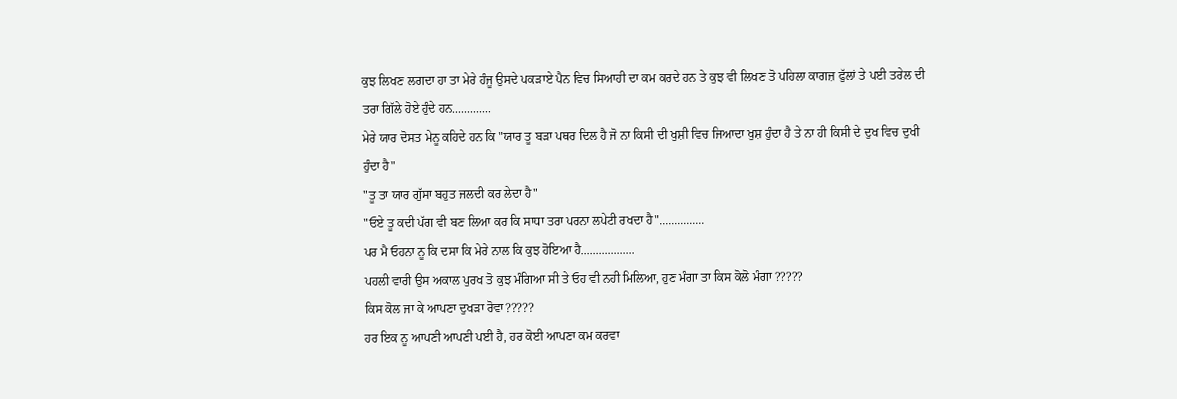ਕੁਝ ਲਿਖਣ ਲਗਦਾ ਹਾ ਤਾ ਮੇਰੇ ਹੰਜੂ ਉਸਦੇ ਪਕੜਾਏ ਪੈਨ ਵਿਚ ਸਿਆਹੀ ਦਾ ਕਮ ਕਰਦੇ ਹਨ ਤੇ ਕੁਝ ਵੀ ਲਿਖਣ ਤੋ ਪਹਿਲਾ ਕਾਗਜ਼ ਫੁੱਲਾਂ ਤੇ ਪਈ ਤਰੇਲ ਦੀ ਤਰਾ ਗਿੱਲੇ ਹੋਏ ਹੁੰਦੇ ਹਨ.............
ਮੇਰੇ ਯਾਰ ਦੋਸਤ ਮੇਨੂ ਕਹਿਦੇ ਹਨ ਕਿ "ਯਾਰ ਤੂ ਬੜਾ ਪਥਰ ਦਿਲ ਹੈ ਜੋ ਨਾ ਕਿਸੀ ਦੀ ਖੁਸ਼ੀ ਵਿਚ ਜਿਆਦਾ ਖੁਸ਼ ਹੁੰਦਾ ਹੈ ਤੇ ਨਾ ਹੀ ਕਿਸੀ ਦੇ ਦੁਖ ਵਿਚ ਦੁਖੀ ਹੁੰਦਾ ਹੈ"
"ਤੂ ਤਾ ਯਾਰ ਗੁੱਸਾ ਬਹੁਤ ਜਲਦੀ ਕਰ ਲੇਦਾ ਹੈ"
"ਓਏ ਤੂ ਕਦੀ ਪੱਗ ਵੀ ਬਣ ਲਿਆ ਕਰ ਕਿ ਸਾਧਾ ਤਰਾ ਪਰਨਾ ਲਪੇਟੀ ਰਖਦਾ ਹੈ"...............
ਪਰ ਮੈ ਓਹਨਾ ਨੂ ਕਿ ਦਸਾ ਕਿ ਮੇਰੇ ਨਾਲ ਕਿ ਕੁਝ ਹੋਇਆ ਹੈ..................
ਪਹਲੀ ਵਾਰੀ ਉਸ ਅਕਾਲ ਪੁਰਖ ਤੋ ਕੁਝ ਮੰਗਿਆ ਸੀ ਤੇ ਓਹ ਵੀ ਨਹੀ ਮਿਲਿਆ, ਹੁਣ ਮੰਗਾ ਤਾ ਕਿਸ ਕੋਲੋ ਮੰਗਾ ?????
ਕਿਸ ਕੋਲ ਜਾ ਕੇ ਆਪਣਾ ਦੁਖੜਾ ਰੋਵਾ?????
ਹਰ ਇਕ ਨੂ ਆਪਣੀ ਆਪਣੀ ਪਈ ਹੈ, ਹਰ ਕੋਈ ਆਪਣਾ ਕਮ ਕਰਵਾ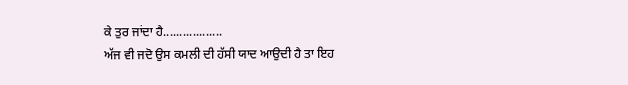ਕੇ ਤੁਰ ਜਾਂਦਾ ਹੈ..................
ਅੱਜ ਵੀ ਜਦੋ ਉਸ ਕਮਲੀ ਦੀ ਹੱਸੀ ਯਾਦ ਆਉਦੀ ਹੈ ਤਾ ਇਹ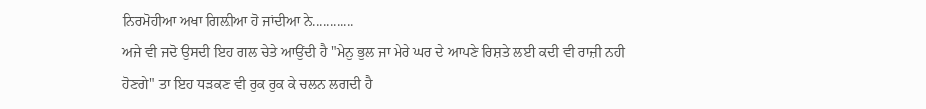ਨਿਰਮੋਹੀਆ ਅਖਾ ਗਿਲ਼ੀਆ ਹੋ ਜਾਂਦੀਆ ਨੇ............
ਅਜੇ ਵੀ ਜਦੋ ਉਸਦੀ ਇਹ ਗਲ ਚੇਤੇ ਆਉਂਦੀ ਹੈ "ਮੇਨੁ ਭੁਲ ਜਾ ਮੇਰੇ ਘਰ ਦੇ ਆਪਣੇ ਰਿਸ਼ਤੇ ਲਈ ਕਦੀ ਵੀ ਰਾਜ਼ੀ ਨਹੀ ਹੋਣਗੇ" ਤਾ ਇਹ ਧੜਕਣ ਵੀ ਰੁਕ ਰੁਕ ਕੇ ਚਲਨ ਲਗਦੀ ਹੈ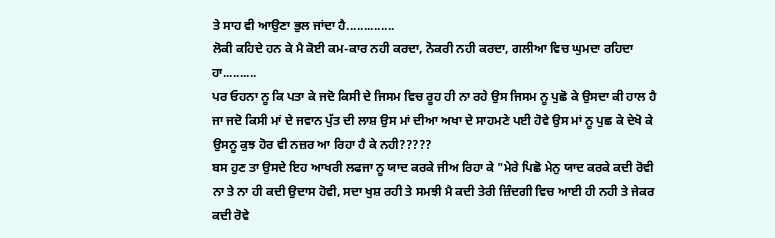ਤੇ ਸਾਹ ਵੀ ਆਉਣਾ ਭੁਲ ਜਾਂਦਾ ਹੈ..............
ਲੋਕੀ ਕਹਿਦੇ ਹਨ ਕੇ ਮੈ ਕੋਈ ਕਮ-ਕਾਰ ਨਹੀ ਕਰਦਾ, ਨੋਕਰੀ ਨਹੀ ਕਰਦਾ, ਗਲੀਆ ਵਿਚ ਘੁਮਦਾ ਰਹਿਦਾ ਹਾ..........
ਪਰ ਓਹਨਾ ਨੂ ਕਿ ਪਤਾ ਕੇ ਜਦੋ ਕਿਸੀ ਦੇ ਜਿਸਮ ਵਿਚ ਰੂਹ ਹੀ ਨਾ ਰਹੇ ਉਸ ਜਿਸਮ ਨੂ ਪੁਛੋ ਕੇ ਉਸਦਾ ਕੀ ਹਾਲ ਹੈ ਜਾ ਜਦੋ ਕਿਸੀ ਮਾਂ ਦੇ ਜਵਾਨ ਪੁੱਤ ਦੀ ਲਾਸ਼ ਉਸ ਮਾਂ ਦੀਆ ਅਖਾ ਦੇ ਸਾਹਮਣੇ ਪਈ ਹੋਵੇ ਉਸ ਮਾਂ ਨੂ ਪੁਛ ਕੇ ਦੇਖੋ ਕੇ ਉਸਨੂ ਕੁਝ ਹੋਰ ਵੀ ਨਜ਼ਰ ਆ ਰਿਹਾ ਹੈ ਕੇ ਨਹੀ?????
ਬਸ ਹੁਣ ਤਾ ਉਸਦੇ ਇਹ ਆਖਰੀ ਲਫਜਾ ਨੂ ਯਾਦ ਕਰਕੇ ਜੀਅ ਰਿਹਾ ਕੇ "ਮੇਰੇ ਪਿਛੋ ਮੇਨੁ ਯਾਦ ਕਰਕੇ ਕਦੀ ਰੋਵੀ ਨਾ ਤੇ ਨਾ ਹੀ ਕਦੀ ਉਦਾਸ ਹੋਵੀ, ਸਦਾ ਖੁਸ਼ ਰਹੀ ਤੇ ਸਮਝੀ ਮੈ ਕਦੀ ਤੇਰੀ ਜ਼ਿੰਦਗੀ ਵਿਚ ਆਈ ਹੀ ਨਹੀ ਤੇ ਜੇਕਰ ਕਦੀ ਰੋਵੇ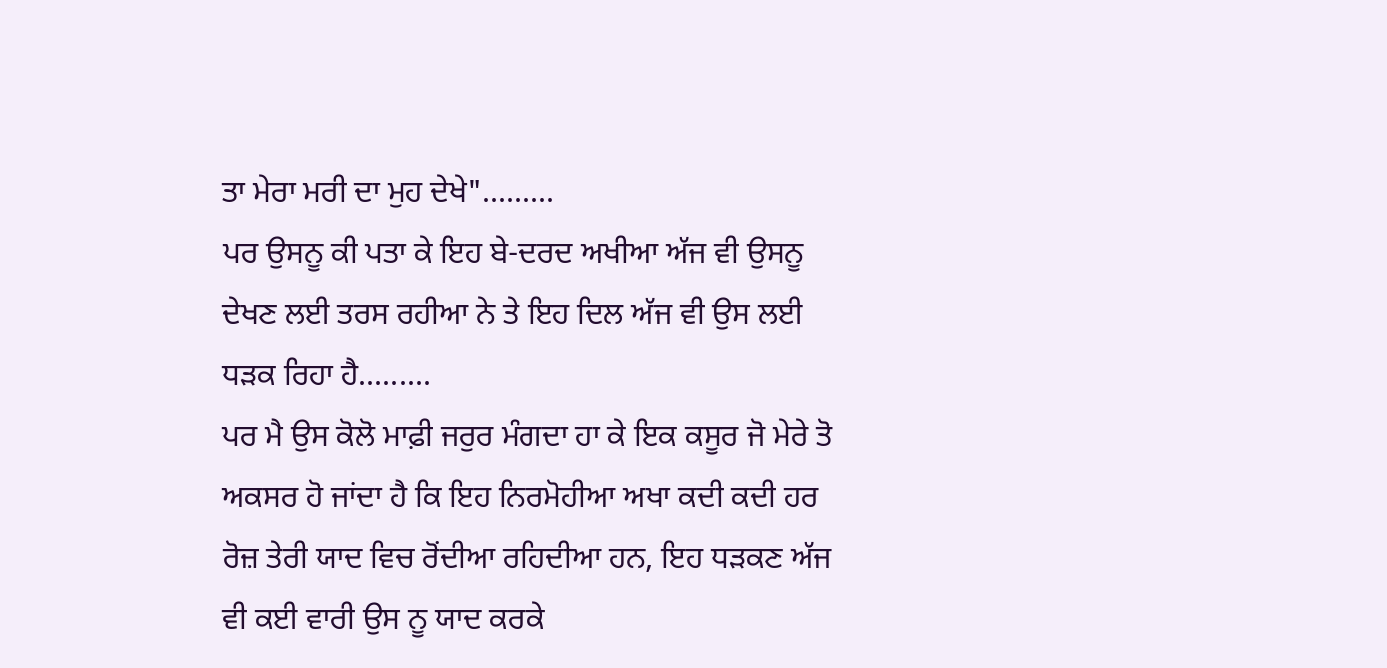ਤਾ ਮੇਰਾ ਮਰੀ ਦਾ ਮੁਹ ਦੇਖੇ".........
ਪਰ ਉਸਨੂ ਕੀ ਪਤਾ ਕੇ ਇਹ ਬੇ-ਦਰਦ ਅਖੀਆ ਅੱਜ ਵੀ ਉਸਨੂ ਦੇਖਣ ਲਈ ਤਰਸ ਰਹੀਆ ਨੇ ਤੇ ਇਹ ਦਿਲ ਅੱਜ ਵੀ ਉਸ ਲਈ ਧੜਕ ਰਿਹਾ ਹੈ.........
ਪਰ ਮੈ ਉਸ ਕੋਲੋ ਮਾਫ਼ੀ ਜਰੁਰ ਮੰਗਦਾ ਹਾ ਕੇ ਇਕ ਕਸੂਰ ਜੋ ਮੇਰੇ ਤੋ ਅਕਸਰ ਹੋ ਜਾਂਦਾ ਹੈ ਕਿ ਇਹ ਨਿਰਮੋਹੀਆ ਅਖਾ ਕਦੀ ਕਦੀ ਹਰ ਰੋਜ਼ ਤੇਰੀ ਯਾਦ ਵਿਚ ਰੋਂਦੀਆ ਰਹਿਦੀਆ ਹਨ, ਇਹ ਧੜਕਣ ਅੱਜ ਵੀ ਕਈ ਵਾਰੀ ਉਸ ਨੂ ਯਾਦ ਕਰਕੇ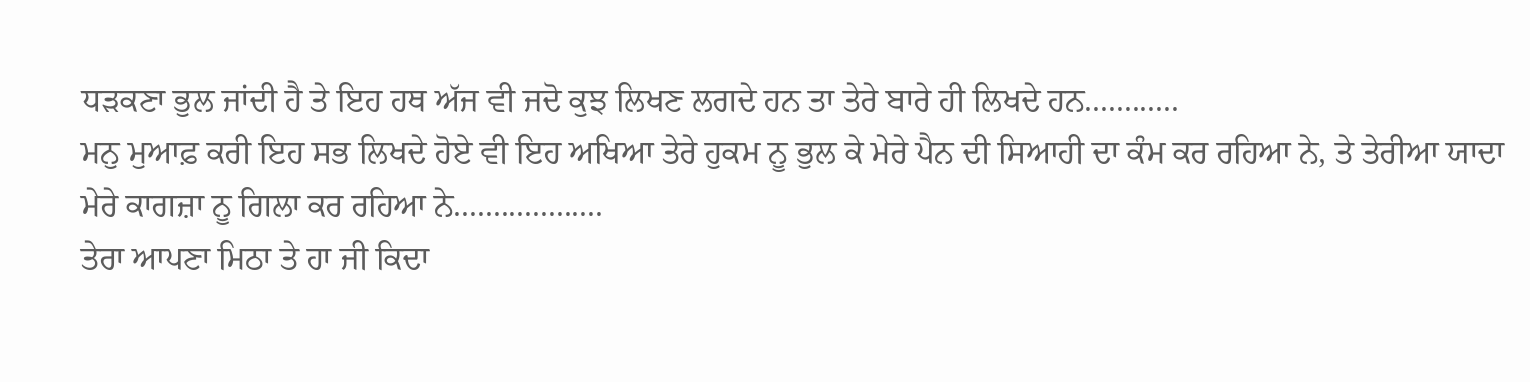ਧੜਕਣਾ ਭੁਲ ਜਾਂਦੀ ਹੈ ਤੇ ਇਹ ਹਥ ਅੱਜ ਵੀ ਜਦੋ ਕੁਝ ਲਿਖਣ ਲਗਦੇ ਹਨ ਤਾ ਤੇਰੇ ਬਾਰੇ ਹੀ ਲਿਖਦੇ ਹਨ............
ਮਨੁ ਮੁਆਫ਼ ਕਰੀ ਇਹ ਸਭ ਲਿਖਦੇ ਹੋਏ ਵੀ ਇਹ ਅਖਿਆ ਤੇਰੇ ਹੁਕਮ ਨੂ ਭੁਲ ਕੇ ਮੇਰੇ ਪੈਨ ਦੀ ਸਿਆਹੀ ਦਾ ਕੰਮ ਕਰ ਰਹਿਆ ਨੇ, ਤੇ ਤੇਰੀਆ ਯਾਦਾ ਮੇਰੇ ਕਾਗਜ਼ਾ ਨੂ ਗਿਲਾ ਕਰ ਰਹਿਆ ਨੇ...................
ਤੇਰਾ ਆਪਣਾ ਮਿਠਾ ਤੇ ਹਾ ਜੀ ਕਿਦਾ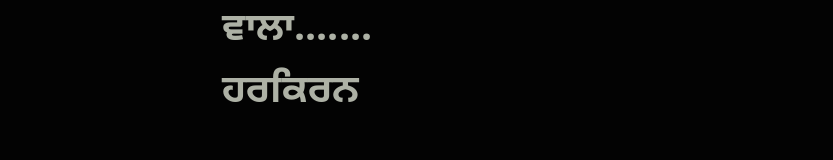ਵਾਲਾ.......
ਹਰਕਿਰਨ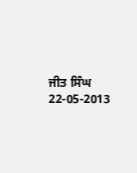ਜੀਤ ਸਿੰਘ
22-05-2013